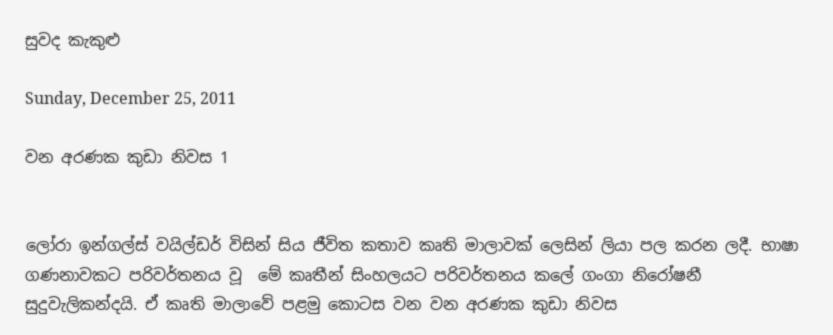සුවද කැකුළු

Sunday, December 25, 2011

වන අරණක කුඩා නිවස 1


ලෝරා ඉන්ගල්ස් වයිල්ඩර් විසින් සිය ජීවිත කතාව කෘති මාලාවක් ලෙසින් ලියා පල කරන ලදී. භාෂා ගණනාවකට පරිවර්තනය වූ  මේ කෘතීන් සිංහලයට පරිවර්තනය කලේ ගංගා නිරෝෂනී සුදුවැලිකන්දයි. ඒ කෘති මාලාවේ පළමු කොටස වන වන අරණක කුඩා නිවස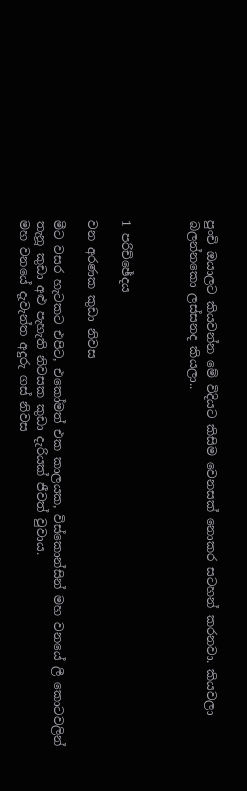පුංචි ඔයාලට කියවන්න මේ විදියට කිසිම වෙනසක් නොකර සටහන් කරනවා. කියවලා බලන්නකො ලස්සනද කියලා..



1 පරිච්ඡේදය

වන අරණක කුඩා නිවස

මීට වසර හැටකට එපිට, එකෝමත් එක කාලයක, විස්කොන්සින් මහ වනයේ ලී කොටවලින් තැනූ කුඩා අළු පැහැති නිවසක කුඩා දැරියක් ජීවත් වුවාය.
මහ වනයේ දැවැන්ත අදුරු ගස් නිවස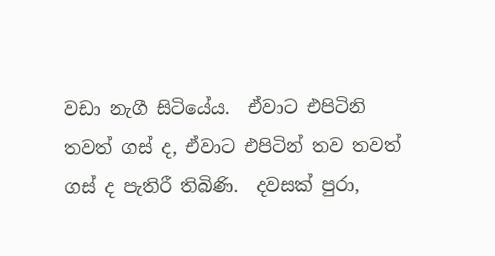වඩා නැගී සිටියේය.  ඒවාට එපිටිනි තවත් ගස් ද, ඒවාට එපිටින් තව තවත් ගස් ද පැතිරී තිබිණි.  දවසක් පුරා,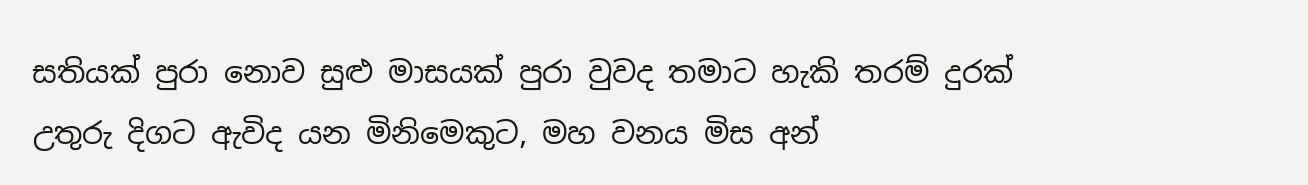සතියක් පුරා නොව සුළු මාසයක් පුරා වුවද තමාට හැකි තරම් දුරක් උතුරු දිගට ඇවිද යන මිනිමෙකුට, මහ වනය මිස අන්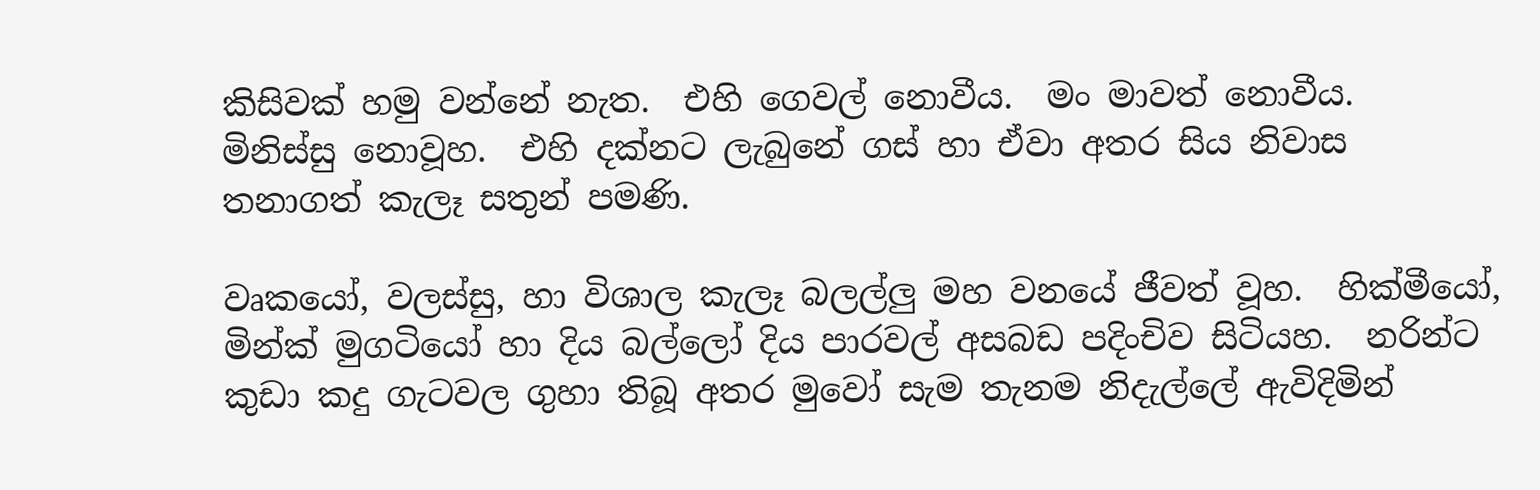කිසිවක් හමු වන්නේ නැත.  එහි ගෙවල් නොවීය.  මං මාවත් නොවීය.  මිනිස්සු නොවූහ.  එහි දක්නට ලැබුනේ ගස් හා ඒවා අතර සිය නිවාස තනාගත් කැලෑ සතුන් පමණි.

වෘකයෝ, වලස්සු, හා විශාල කැලෑ බලල්ලු මහ වනයේ ජීවත් වූහ.  හික්මීයෝ, මින්ක් මුගටියෝ හා දිය බල්ලෝ දිය පාරවල් අසබඩ පදිංචිව සිටියහ.  නරින්ට කුඩා කදු ගැටවල ගුහා තිබූ අතර මුවෝ සැම තැනම නිදැල්ලේ ඇවිදිමින්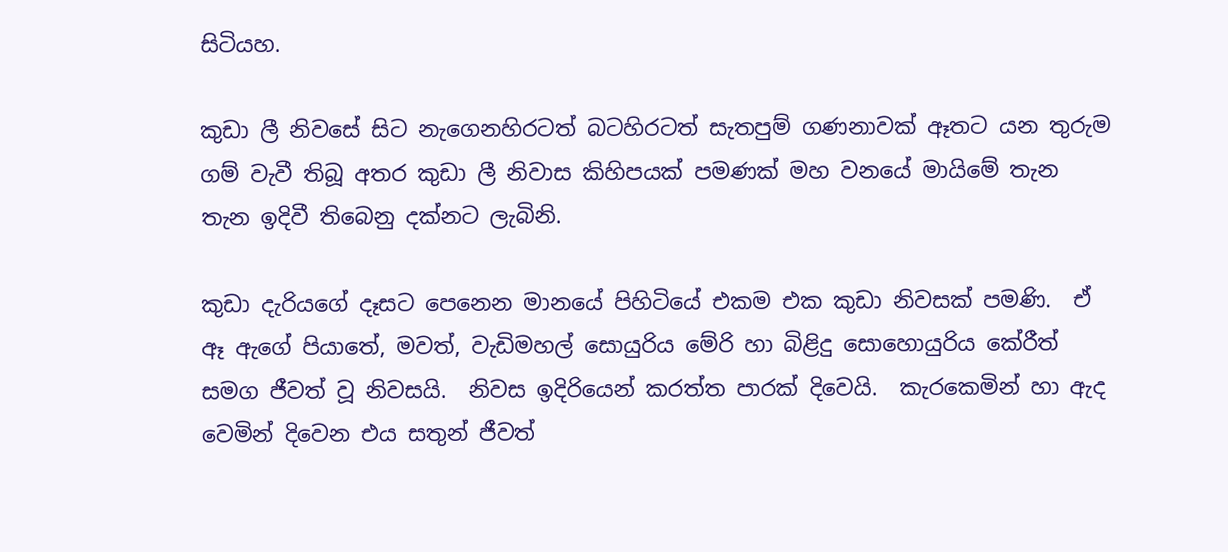සිටියහ.

කුඩා ලී නිවසේ සිට නැගෙනහිරටත් බටහිරටත් සැතපුම් ගණනාවක් ඈතට යන තුරුම ගම් වැවී තිබූ අතර කුඩා ලී නිවාස කිහිපයක් පමණක් මහ වනයේ මායිමේ තැන තැන ඉදිවී තිබෙනු දක්නට ලැබිනි.

කුඩා දැරියගේ දෑසට පෙනෙන මානයේ පිහිටියේ එකම එක කුඩා නිවසක් පමණි.  ඒ ඈ ඇගේ පියාතේ, මවත්, වැඩිමහල් සොයුරිය මේරි හා බිළිදු සොහොයුරිය කේරීත් සමග ජීවත් වූ නිවසයි.  නිවස ඉදිරියෙන් කරත්ත පාරක් දිවෙයි.  කැරකෙමින් හා ඇද වෙමින් දිවෙන එය සතුන් ජීවත්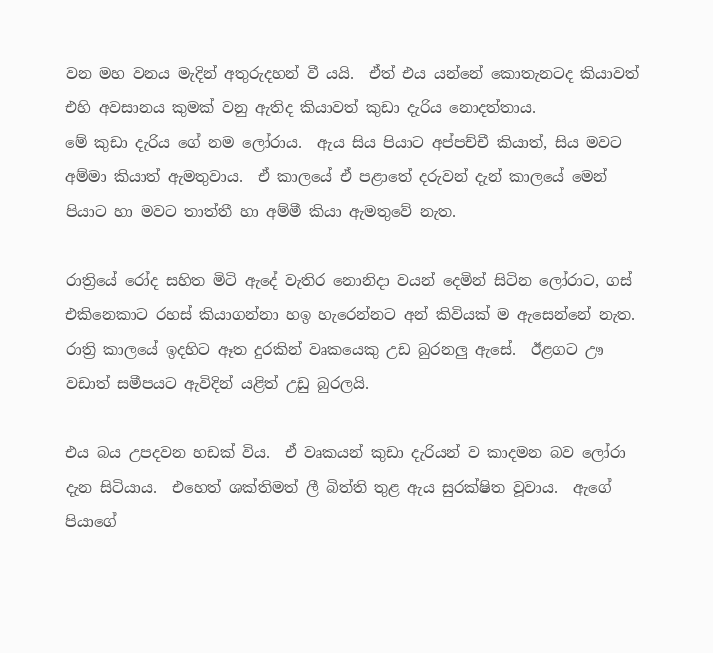වන මහ වනය මැදින් අතුරුදහන් වී යයි.  ඒත් එය යන්නේ කොතැනටද කියාවත් එහි අවසානය කුමක් වනු ඇතිද කියාවත් කුඩා දැරිය නොදත්තාය.
මේ කුඩා දැරිය ගේ නම ලෝරාය.  ඇය සිය පියාට අප්පච්චී කියාත්, සිය මවට අම්මා කියාත් ඇමතුවාය.  ඒ කාලයේ ඒ පළාතේ දරුවන් දැන් කාලයේ මෙන් පියාට හා මවට තාත්තී හා අම්මී කියා ඇමතුවේ නැත.

රාත්‍රියේ රෝද සහිත මිටි ඇදේ වැතිර නොනිදා වයන් දෙමින් සිටින ලෝරාට, ගස් එකිනෙකාට රහස් කියාගන්නා හඉ හැරෙන්නට අන් කිවියක් ම ඇසෙන්නේ නැත.  රාත්‍රි කාලයේ ඉදහිට ඈත දුරකින් වෘකයෙකු උඩ බුරනලු ඇසේ.  ඊළගට ඌ වඩාත් සමීපයට ඇවිදින් යළිත් උඩු බුරලයි.

එය බය උපදවන හඩක් විය.  ඒ වෘකයන් කුඩා දැරියන් ව කාදමන බව ලෝරා දැන සිටියාය.  එහෙත් ශක්තිමත් ලී බිත්ති තුළ ඇය සුරක්ෂිත වූවාය.  ඇගේ පියාගේ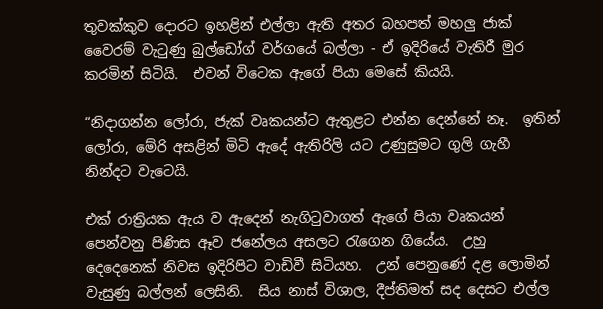තුවක්කුව දොරට ඉහළින් එල්ලා ඇති අතර බහපත් මහලු ජාක් වෛරම් වැටුණු බුල්ඩෝග් වර්ගයේ බල්ලා - ඒ ඉදිරියේ වැතිරී මුර කරමින් සිටියි.  එවන් විටෙක ඇගේ පියා මෙසේ කියයි.

“නිදාගන්න ලෝරා, ජැක් වෘකයන්ට ඇතුළට එන්න දෙන්නේ නෑ.  ඉතින් ලෝරා, මේරි අසළින් මිටි ඇදේ ඇතිරිලි යට උණුසුමට ගුලි ගැහී නින්දට වැටෙයි.

එක් රාත්‍රියක ඇය ව ඇදෙන් නැගිටුවාගත් ඇගේ පියා වෘකයන් පෙන්වනු පිණිස ඈව ජනේලය අසලට රැගෙන ගියේය.  උහු දෙදෙනෙක් නිවස ඉදිරිපිට වාඩිවී සිටියහ.  උන් පෙනුණේ දළ ලොමින් වැසුණු බල්ලන් ලෙසිනි.  සිය නාස් විශාල, දීප්තිමත් සද දෙසට එල්ල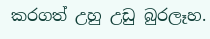කරගත් උහු උඩු බුරලෑහ.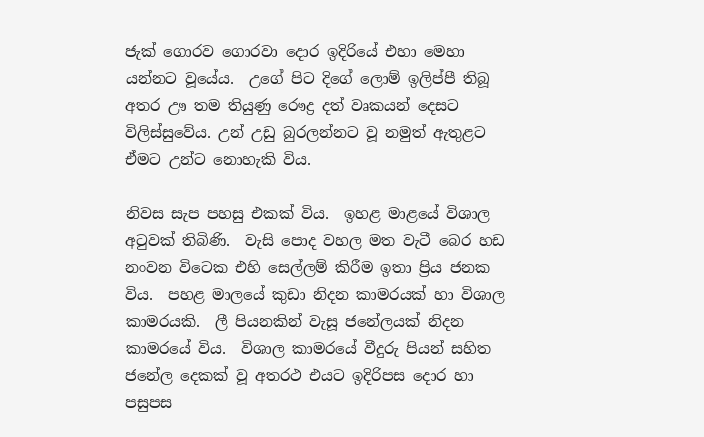ජැක් ගොරව ගොරවා දොර ඉදිරියේ එහා මෙහා යන්නට වූයේය.  උගේ පිට දිගේ ලොම් ඉලිප්පී තිබූ අතර ඌ තම තියුණු රෞද්‍ර දත් වෘකයන් දෙසට විලිස්සුවේය. උන් උඩු බුරලන්නට වූ නමුත් ඇතුළට ඒමට උන්ට නොහැකි විය.

නිවස සැප පහසු එකක් විය.  ඉහළ මාළයේ විශාල අටුවක් තිබිණි.  වැසි පොද වහල මත වැටී බෙර හඩ නංවන විටෙක එහි සෙල්ලම් කිරීම ඉතා ප්‍රිය ජනක විය.  පහළ මාලයේ කුඩා නිදන කාමරයක් හා විශාල කාමරයකි.  ලී පියනකින් වැසූ ජනේලයක් නිදන කාමරයේ විය.  විශාල කාමරයේ වීදුරු පියන් සහිත ජනේල දෙකක් වූ අතරථ එයට ඉදිරිපස දොර හා පසුපස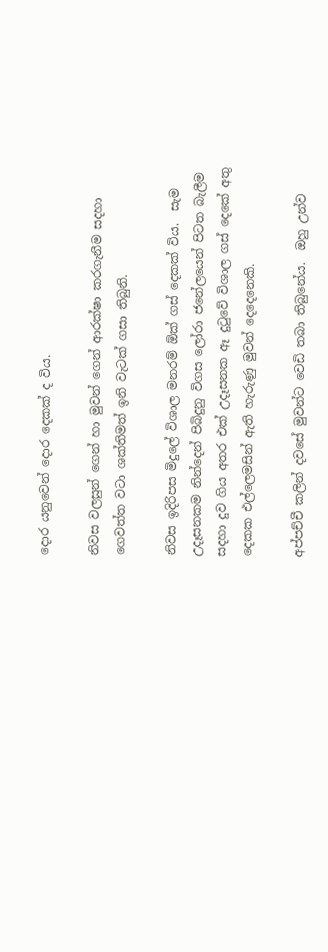දොර යනුවෙන් දොර දෙකක් ද විය.

නිවස වලසුන් ගෙන් හා මුවන් ගෙන් ආරක්ෂා කරගැනීම සදහා ගෙවත්ත වටා ශක්තිමත් ඉනි වැටක් ගසා තිබුනි.

නිවස ඉදිරිපස මිදුලේ විශාල මනරම් ඕක් ගස් දෙකක් විය.  සැම උදෑසනකම නින්දෙන් පිබිදුනු විගස ලෝරා ජනේලයෙන් පිටත බැලීම සදහා දුව ගිය අතර එක් උදෑසනක ඈ දුටුවේ විශාල ගස් දෙකේ අතු දෙකක එල්ලෙමසින් ඇති හැරුණු මුවන් දෙදෙනෙකි.

අප්පච්චී කලින් දවසේ මුවන්ට වෙඩි තබා තිබුනේය.  ඔහු උන්ව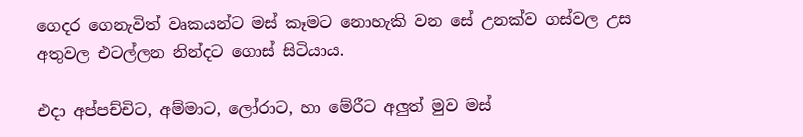ගෙදර ගෙනැවිත් වෘකයන්ට මස් කෑමට නොහැකි වන සේ උනක්ව ගස්වල උස අතුවල එටල්ලන නින්දට ගොස් සිටියාය.

එදා අප්පච්චිට, අම්මාට, ලෝරාට, හා මේරීට අලුත් මුව මස්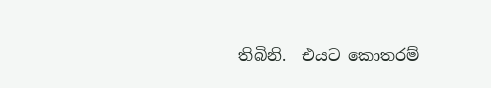තිබිනි.  එයට කොතරම්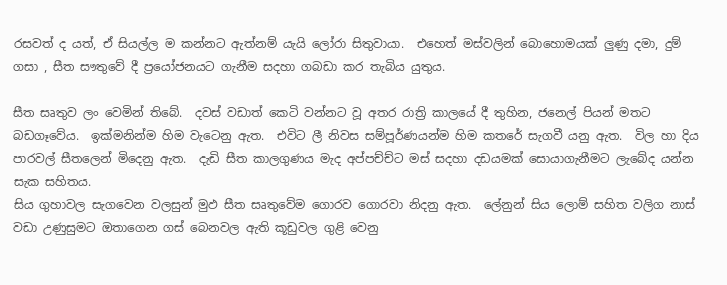රසවත් ද යත්, ඒ සියල්ල ම කන්නට ඇත්නම් යැයි ලෝරා සිතුවායා.  එහෙත් මස්වලින් බොහොමයක් ලුණු දමා, දුම් ගසා , සීත සෟතුවේ දී ප්‍රයෝජනයට ගැනීම සදහා ගබඩා කර තැබිය යුතුය.

සීත සෘතුව ලං වෙමින් තිබේ.  දවස් වඩාත් කෙටි වන්නට වූ අතර රාත්‍රි කාලයේ දී තුහින, ජනෙල් පියන් මතට බඩගෑවේය.  ඉක්මනින්ම හිම වැටෙනු ඇත.  එවිට ලී නිවස සම්පූර්ණයන්ම හිම කතරේ සැගවී යනු ඇත.  විල හා දිය පාරවල් සීතලෙන් මිදෙනු ඇත.  දැඩි සීත කාලගුණය මැද අප්පච්ච්‍ට මස් සදහා දඩයමක් සොයාගැනීමට ලැබේද යන්න සැක සහිතය.
සිය ගුහාවල සැගවෙන වලසුන් මුඵ සීත සෘතුවේම ගොරව ගොරවා නිදනු ඇත.  ලේනුන් සිය ලොම් සහිත වලිග නාස් වඩා උණුසුමට ඔතාගෙන ගස් බෙනවල ඇති කූඩුවල ගුළි වෙනු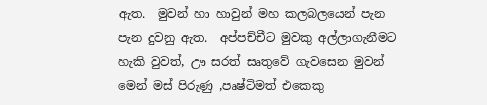ඇත.  මුවන් හා හාවුන් මහ කලබලයෙන් පැන පැන දුවනු ඇත.  අප්පච්චීට මුවකු අල්ලාගැනීමට හැකි වුවත්, ඌ සරත් සෘතුවේ ගැවසෙන මුවන් මෙන් මස් පිරුණු ,පෘෂ්ටිමත් එකෙකු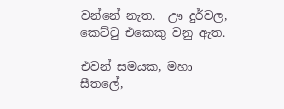වන්නේ නැත.  ඌ දුර්වල, කෙට්ටු එකෙකු වනු ඇත.

එවන් සමයක, මහා සීතලේ,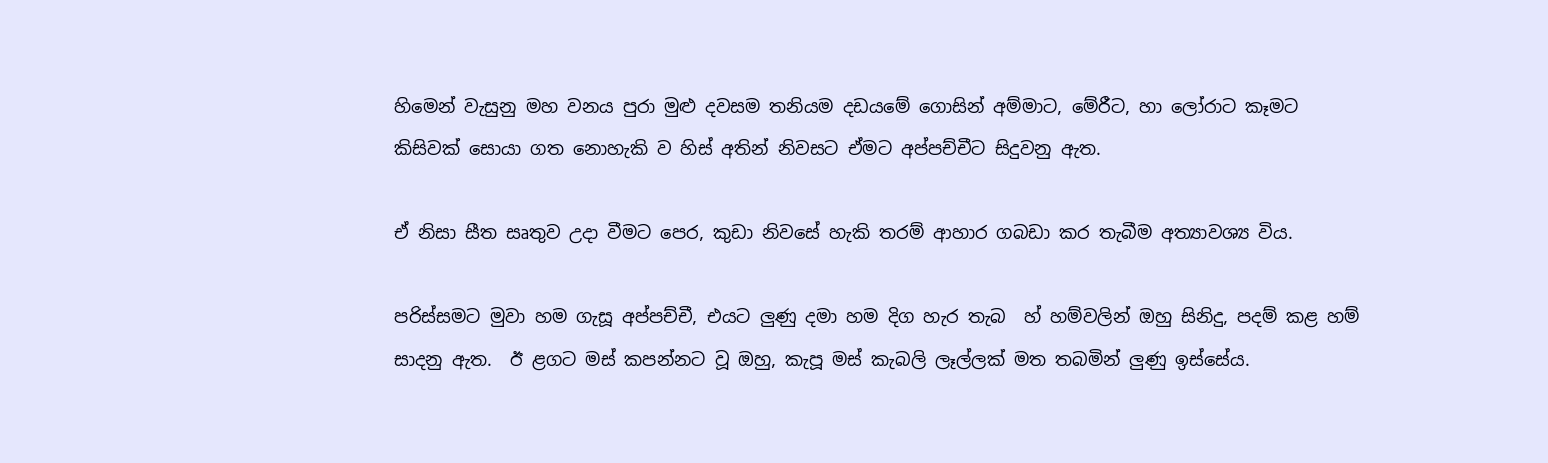හිමෙන් වැසුනු මහ වනය පුරා මුළු දවසම තනියම දඩයමේ ගොසින් අම්මාට, මේරීට, හා ලෝරාට කෑමට කිසිවක් සොයා ගත නොහැකි ව හිස් අතින් නිවසට ඒමට අප්පච්චීට සිදුවනු ඇත.

ඒ නිසා සීත සෘතුව උදා වීමට පෙර, කුඩා නිවසේ හැකි තරම් ආහාර ගබඩා කර තැබීම අත්‍යාවශ්‍ය විය.

පරිස්සමට මුවා හම ගැසූ අප්පච්චී, එයට ලුණු දමා හම දිග හැර තැබ  හ් හම්වලින් ඔහු සිනිදු, පදම් කළ හම් සාදනු ඇත.  ඊ ළගට මස් කපන්නට වූ ඔහු, කැපූ මස් කැබලි ලෑල්ලක් මත තබමින් ලුණු ඉස්සේය.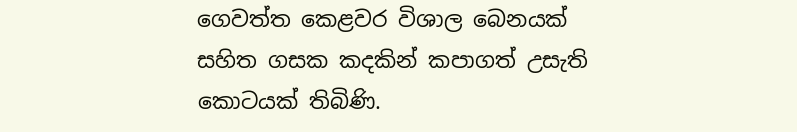ගෙවත්ත කෙළවර විශාල බෙනයක් සහිත ගසක කදකින් කපාගත් උසැති කොටයක් තිබිණි.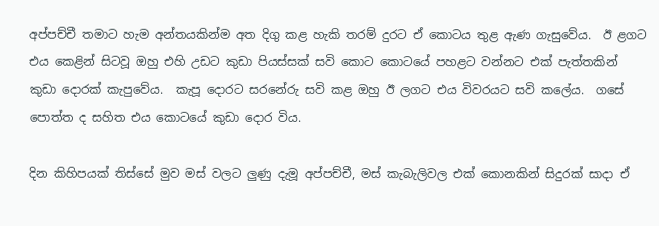අප්පච්චී තමාට හැම අන්තයකින්ම අත දිගු කළ හැකි තරම් දුරට ඒ කොටය තුළ ඇණ ගැසුවේය.  ඊ ළගට එය කෙළින් සිටවූ ඔහු එහි උඩට කුඩා පියස්සක් සවි කොට කොටයේ පහළට වන්නට එක් පැත්තකින් කුඩා දොරක් කැපුවේය.  කැපූ දොරට සරනේරු සවි කළ ඔහු ඊ ලගට එය විවරයට සවි කලේය.  ගසේ පොත්ත ද සහිත එය කොටයේ කුඩා දොර විය.

දින කිහිපයක් තිස්සේ මුව මස් වලට ලුණු දැමූ අප්පච්චී, මස් කැබැලිවල එක් කොනකින් සිදුරක් සාදා ඒ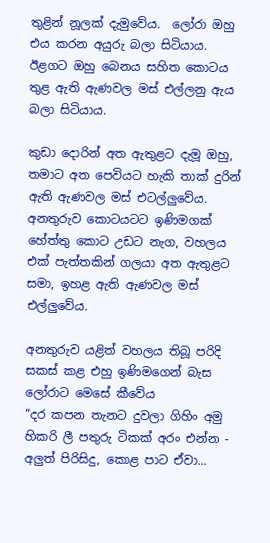තුළින් නූලක් දැමුවේය.  ලෝරා ඔහු එය කරන අයුරු බලා සිටියාය.  ඊළගට ඔහු බෙනය සහිත කොටය තුළ ඇති ඇණවල මස් එල්ලනු ඇය බලා සිටියාය.

කුඩා දොරින් අත ඇතුළට දැමූ ඔහු, තමාට අත පෙවියට හැකි තාක් දුරින් ඇති ඇණවල මස් එටල්ලුවේය.  අනතුරුව කොටයටට ඉණිමගක් හේත්තු කොට උඩට නැග, වහලය එක් පැත්තකින් ගලයා අත ඇතුළට සමා, ඉහළ ඇති ඇණවල මස් එල්ලුවේය.

අනතුරුව යළිත් වහලය තිබූ පරිදි සකස් කළ එහු ඉණිමගෙන් බැස ලෝරාට මෙසේ කීවේය‍
“දර කපන තැනට දුවලා ගිහිං අමු හිකරි ලී පතුරු ටිකක් අරං එන්න - අලුත් පිරිසිදු, කොළ පාට ඒවා...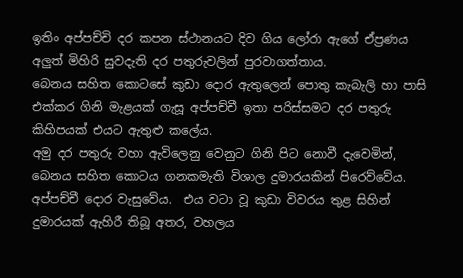ඉතිං අප්පච්චි දර කපන ස්ථානයට දිව ගිය ලෝරා ඇගේ ඒප්‍රණය අලුත් මිහිරි සුවදැති දර පතුරුවලින් පුරවාගත්තාය.
බෙනය සහිත කොටසේ කුඩා දොර ඇතුලෙන් පොතු කැබැලි හා පාසි එක්කර ගිනි මැළයක් ගැසූ අප්පච්චී ඉතා පරිස්සමට දර පතුරු කිහිපයක් එයට ඇතුළු කලේය.
අමු දර පතුරු වහා ඇවිලෙනු වෙනුට ගිනි පිට නොවී දැවෙමින්, බෙනය සහිත කොටය ගනකමැති විශාල දුමාරයකින් පිරෙව්වේය.  අප්පච්චී දොර වැසුවේය.  එය වටා වූ කුඩා විවරය තුළ සිහින් දුමාරයක් ඇහිරී තිබූ අතර, වහලය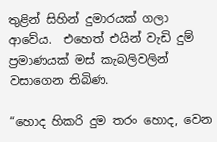තුළින් සිහින් දුමාරයක් ගලා ආවේය.  එහෙත් එයින් වැඩි දුම් ප්‍රමාණයක් මස් කැබලිවලින් වසාගෙන තිබිණ.

“හොද හිකරි දුම තරං හොද, වෙන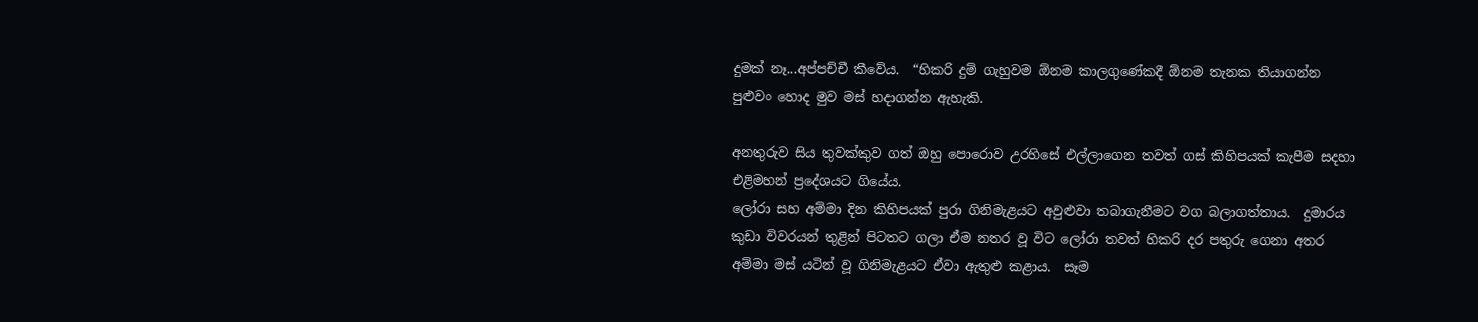දුමක් නෑ...අප්පච්චී කීවේය.  “හිකරි දුම් ගැහුවම ඕනම කාලගුණේකදී ඕනම තැනක තියාගන්න පුළුවං හොද මුව මස් හදාගන්න ඇහැකි.

අනතුරුව සිය තුවක්කුව ගත් ඔහු පොරොව උරහිසේ එල්ලාගෙන තවත් ගස් කිහිපයක් කැපීම සදහා එළිමහන් ප්‍රදේශයට ගියේය.
ලෝරා සහ අම්මා දින කිහිපයක් පුරා ගිනිමැළයට අවුළුවා තබාගැනීමට වග බලාගත්තාය.  දුමාරය කුඩා විවරයන් තුළින් පිටතට ගලා ඒම නතර වූ විට ලෝරා තවත් හිකරි දර පතුරු ගෙනා අතර අම්මා මස් යටින් වූ ගිනිමැළයට ඒවා ඇතුළු කළාය.  සෑම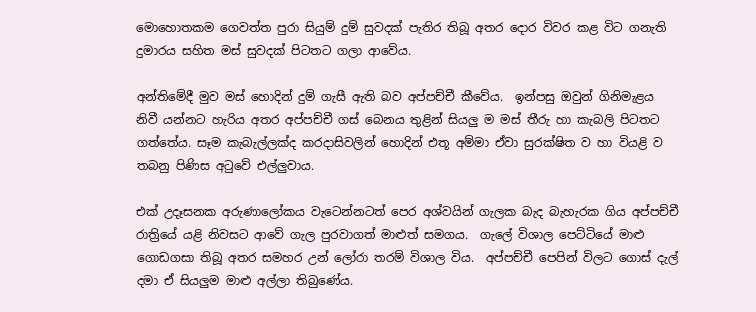මොහොතකම ගෙවත්ත පුරා සියුම් දුම් සුවදක් පැතිර තිබූ අතර දොර විවර කළ විට ගනැති දුමාරය සහිත මස් සුවදක් පිටතට ගලා ආවේය.

අන්තිමේදී මුව මස් හොදින් දුම් ගැසී ඇති බව අප්පච්චී කීවේය.  ඉන්පසු ඔවුන් ගිනිමැළය නිවී යන්නට හැරිය අතර අප්පච්චී ගස් බෙනය තුළින් සියලු ම මස් තීරු හා කැබලි පිටතට ගත්තේය. සෑම කැබැල්ලක්ද කරදාසිවලින් හොදින් එතූ අම්මා ඒවා සුරක්ෂිත ව හා වියළි ව තබනු පිණිස අටුවේ එල්ලුවාය.

එක් උදෑසනක අරුණාලෝකය වැටෙන්නටත් පෙර අශ්වයින් ගැලක බැද බැහැරක ගිය අප්පච්චී රාත්‍රියේ යළි නිවසට ආවේ ගැල පුරවාගත් මාළුත් සමගය.  ගැලේ විශාල පෙට්ටියේ මාළු ගොඩගසා තිබූ අතර සමහර උන් ලෝරා තරම් විශාල විය.  අප්පච්චී පෙපින් විලට ගොස් දැල් දමා ඒ සියලුම මාළු අල්ලා තිබුණේය.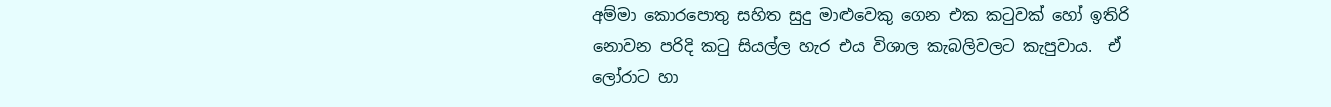අම්මා කොරපොතු සහිත සුදු මාළුවෙකු ගෙන එක කටුවක් හෝ ඉතිරි නොවන පරිදි කටු සියල්ල හැර එය විශාල කැබලිවලට කැපුවාය.  ඒ ලෝරාට හා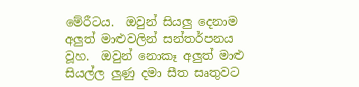මේරීටය.  ඔවුන් සියලු දෙනාම අලුත් මාළුවලින් සන්තර්පනය වූහ.  ඔවුන් නොකෑ අලුත් මාළු සියල්ල ලුණු දමා සීත සෘතුවට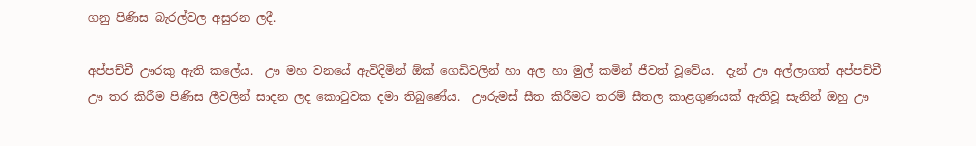ගනු පිණිස බැරල්වල අසුරන ලදී.

අප්පච්චී ඌරකු ඇති කලේය.  ඌ මහ වනයේ ඇවිදිමින් ඕක් ගෙඩිවලින් හා අල හා මුල් කමින් ජීවත් වූවේය.  දැන් ඌ අල්ලාගත් අප්පච්චී ඌ තර කිරීම පිණිස ලීවලින් සාදන ලද කොටුවක දමා තිබුණේය.  ඌරුමස් සීත කිරීමට තරම් සීතල කාළගුණයක් ඇතිවූ සැනින් ඔහු ඌ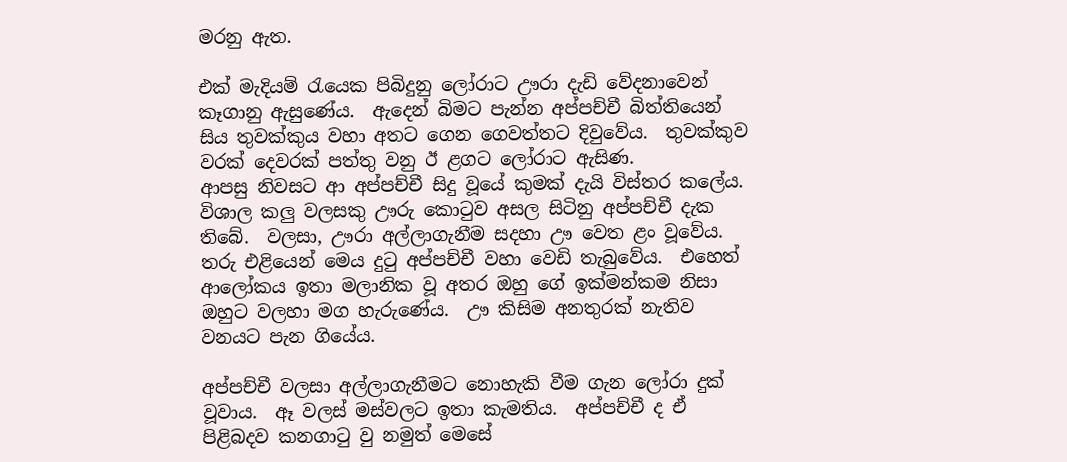මරනු ඇත.

එක් මැදියම් රැයෙක පිබිදුනු ලෝරාට ඌරා දැඩි වේදනාවෙන් කෑගානු ඇසුණේය.  ඇදෙන් බිමට පැන්න අප්පච්චී බිත්තියෙන් සිය තුවක්කුය වහා අතට ගෙන ගෙවත්තට දිවුවේය.  තුවක්කුව වරක් දෙවරක් පත්තු වනු ඊ ළගට ලෝරාට ඇසිණ.
ආපසු නිවසට ආ අප්පච්චී සිදු වූයේ කුමක් දැයි විස්තර කලේය.  විශාල කලු වලසකු ඌරු කොටුව අසල සිටිනු අප්පච්චී දැක තිබේ.  වලසා, ඌරා අල්ලාගැනීම සදහා ඌ වෙත ළං වූවේය.  තරු එළියෙන් මෙය දුටු අප්පච්චී වහා වෙඩි තැබුවේය.  එහෙත් ආලෝකය ඉතා මලානික වූ අතර ඔහු ගේ ඉක්මන්කම නිසා ඔහුට වලහා මග හැරුණේය.  ඌ කිසිම අනතුරක් නැතිව වනයට පැන ගියේය.

අප්පච්චී වලසා අල්ලාගැනීමට නොහැකි වීම ගැන ලෝරා දුක් වූවාය.  ඈ වලස් මස්වලට ඉතා කැමතිය.  අප්පච්චී ද ඒ පිළිබදව කනගාටු වු නමුත් මෙසේ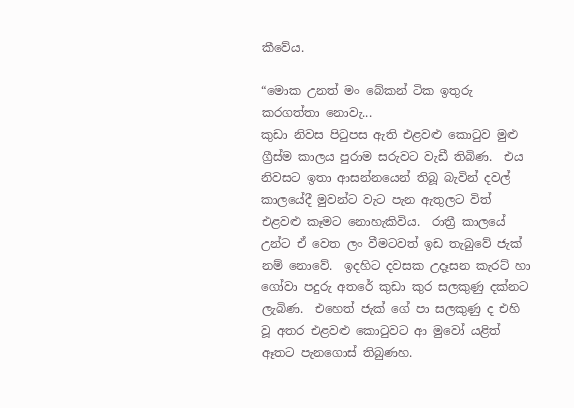කීවේය.

“මොක උනත් මං බේකන් ටික ඉතුරු කරගත්තා නොවැ...
කුඩා නිවස පිටුපස ඇති එළවළු කොටුව මුළු ග්‍රීස්ම කාලය පුරාම සරුවට වැඩී තිබිණ.  එය නිවසට ඉතා ආසන්නයෙන් තිබූ බැවින් දවල් කාලයේදී මුවන්ට වැට පැන ඇතුලට විත් එළවළු කෑමට නොහැකිවිය.  රාත්‍රී කාලයේ උන්ට ඒ වෙත ලං වීමටවත් ඉඩ තැබුවේ ජැක් නම් නොවේ.  ඉදහිට දවසක උදෑසන කැරට් හා ගෝවා පදුරු අතරේ කුඩා කුර සලකුණු දක්නට ලැබිණ.  එහෙත් ජැක් ගේ පා සලකුණු ද එහි වූ අතර එළවළු කොටුවට ආ මුවෝ යළිත් ඈතට පැනගොස් තිබුණහ.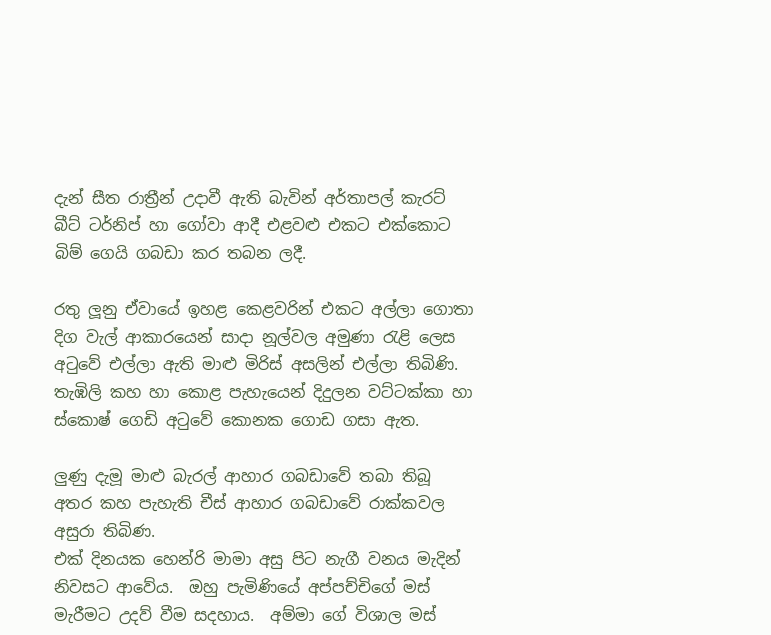දැන් සීත රාත්‍රීන් උදාවී ඇති බැවින් අර්තාපල් කැරට් බීට් ටර්නිප් හා ගෝවා ආදී එළවළු එකට එක්කොට බිම් ගෙයි ගබඩා කර තබන ලදී.

රතු ලූනු ඒවායේ ඉහළ කෙළවරින් එකට අල්ලා ගොතා දිග වැල් ආකාරයෙන් සාදා නූල්වල අමුණා රැළි ලෙස අටුවේ එල්ලා ඇති මාළු මිරිස් අසලින් එල්ලා තිබිණි.  තැඹිලි කහ හා කොළ පැහැයෙන් දිදුලන වට්ටක්කා හා ස්කොෂ් ගෙඩි අටුවේ කොනක ගොඩ ගසා ඇත.

ලුණු දැමූ මාළු බැරල් ආහාර ගබඩාවේ තබා තිබූ අතර කහ පැහැති චීස් ආහාර ගබඩාවේ රාක්කවල අසුරා තිබිණ.
එක් දිනයක හෙන්රි මාමා අසු පිට නැගී වනය මැදින් නිවසට ආවේය.  ඔහු පැමිණියේ අප්පච්චිගේ මස් මැරීමට උදව් වීම සදහාය.  අම්මා ගේ විශාල මස්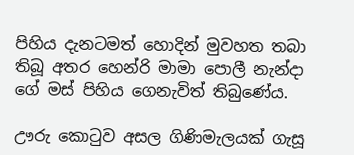පිහිය දැනටමත් හොදින් මුවහත තබා තිබූ අතර හෙන්රි මාමා පොලී නැන්දා ගේ මස් පිහිය ගෙනැවිත් තිබුණේය.

ඌරු කොටුව අසල ගිණිමැලයක් ගැසූ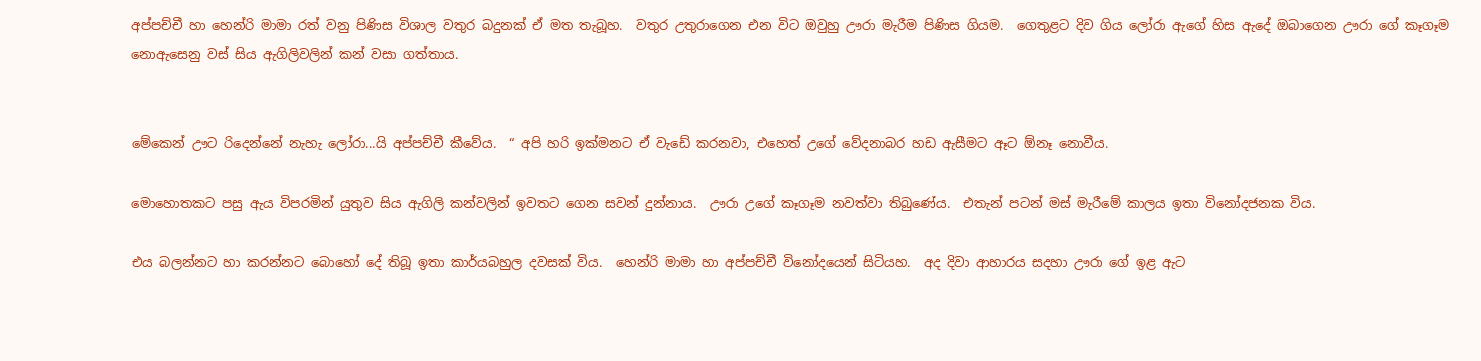අප්පච්චී හා හෙන්රි මාමා රත් වනු පිණිස විශාල වතුර බදුනක් ඒ මත තැබූහ.  වතුර උතුරාගෙන එන විට ඔවුහු ඌරා මැරීම පිණිස ගියම.  ගෙතුළට දිව ගිය ලෝරා ඇගේ හිස ඇදේ ඔබාගෙන ඌරා ගේ කෑගෑම නොඇසෙනු වස් සිය ඇගිලිවලින් කන් වසා ගත්තාය.


මේකෙන් ඌට රිදෙන්නේ නැහැ ලෝරා...යි අප්පච්චී කීවේය.  “ අපි හරි ඉක්මනට ඒ වැඩේ කරනවා, එහෙත් උගේ වේදනාබර හඩ ඇසීමට ඈට ඕනෑ නොවීය.

මොහොතකට පසු ඇය විපරමින් යුතුව සිය ඇගිලි කන්වලින් ඉවතට ගෙන සවන් දුන්නාය.  ඌරා උගේ කෑගෑම නවත්වා තිබුණේය.  එතැන් පටන් මස් මැරීමේ කාලය ඉතා විනෝදජනක විය.

එය බලන්නට හා කරන්නට බොහෝ දේ තිබූ ඉතා කාර්යබහුල දවසක් විය.  හෙන්රි මාමා හා අප්පච්චී විනෝදයෙන් සිටියහ.  අද දිවා ආහාරය සදහා ඌරා ගේ ඉළ ඇට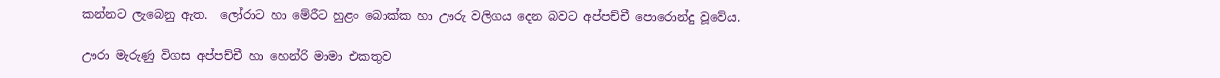කන්නට ලැබෙනු ඇත.  ලෝරාට හා මේරීට හුළං බොක්ක හා ඌරු වලිගය දෙන බවට අප්පච්චී පොරොන්දු වූවේය.

ඌරා මැරුණු විගස අප්පච්චී හා හෙන්රි මාමා එකතුව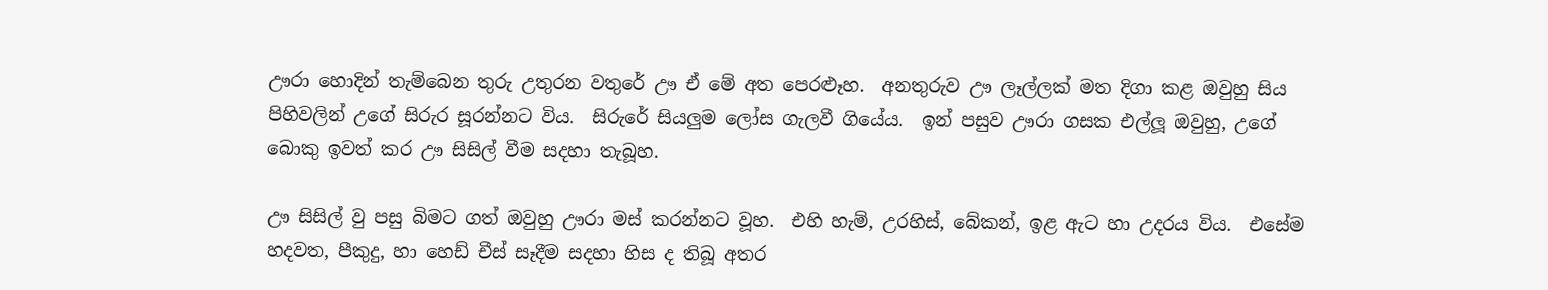ඌරා හොදින් තැම්බෙන තුරු උතුරන වතුරේ ඌ ඒ මේ අත පෙරළූහ.  අනතුරුව ඌ ලෑල්ලක් මත දිගා කළ ඔවුහු සිය පිහිවලින් උගේ සිරුර සූරන්නට විය.  සිරුරේ සියලුම ලෝස ගැලවී ගියේය.  ඉන් පසුව ඌරා ගසක එල්ලූ ඔවුහු, උගේ බොකු ඉවත් කර ඌ සිසිල් වීම සදහා තැබූහ.

ඌ සිසිල් වු පසු බිමට ගත් ඔවුහු ඌරා මස් කරන්නට වූහ.  එහි හැම්, උරහිස්, බේකන්, ඉළ ඇට හා උදරය විය.  එසේම හදවත, පීකුදු, හා හෙඩ් චීස් සෑදීම සදහා හිස ද තිබූ අතර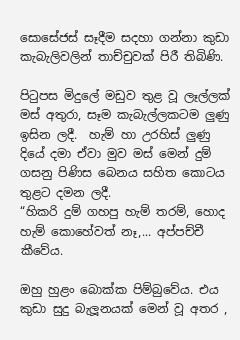සොසේජස් සෑදීම සදහා ගන්නා කුඩා කැබැලිවලින් තාච්චුවක් පිරී තිබිණි.

පිටුපස මිදුලේ මඩුව තුළ වූ ලෑල්ලක් මස් අතුරා, සෑම කැබැල්ලකටම ලුණු ඉසින ලදී.  හැම් හා උරහිස් ලුණු දියේ දමා ඒවා මුව මස් මෙන් දුම් ගසනු පිණිස බෙනය සහිත කොටය තුළට දමන ලදී.
“හිකරි දුම් ගහපු හැම් තරම්, හොද හැම් කොහේවත් නෑ,... අප්පච්චී කීවේය.

ඔහු හුළං බොක්ක පිම්බුවේය. එය කුඩා සුදු බැලූනයක් මෙන් වූ අතර ,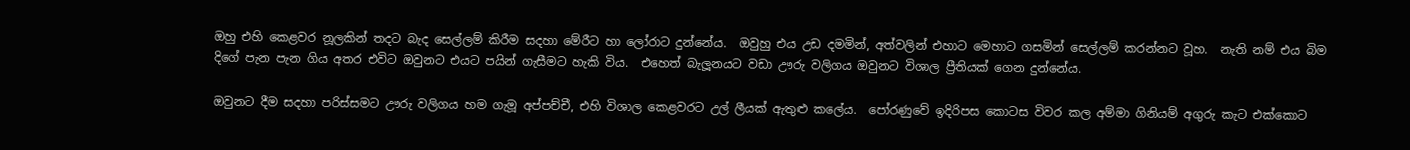ඔහු එහි කෙළවර නූලකින් තදට බැද සෙල්ලම් කිරීම සදහා මේරීට හා ලෝරාට දුන්නේය.  ඔවුහු එය උඩ දමමින්, අත්වලින් එහාට මෙහාට ගසමින් සෙල්ලම් කරන්නට වූහ.  නැති නම් එය බිම දිගේ පැන පැන ගිය අතර එවිට ඔවුනට එයට පයින් ගැසීමට හැකි විය.  එහෙත් බැලූනයට වඩා ඌරු වලිගය ඔවුනට විශාල ප්‍රීතියක් ගෙන දුන්නේය.

ඔවුනට දීම සදහා පරිස්සමට ඌරු වලිගය හම ගැමූ අප්පච්චී, එහි විශාල කෙළවරට උල් ලීයක් ඇතුළු කලේය.  පෝරණුවේ ඉදිරිපස කොටස විවර කල අම්මා ගිනියම් අගුරු කැට එක්කොට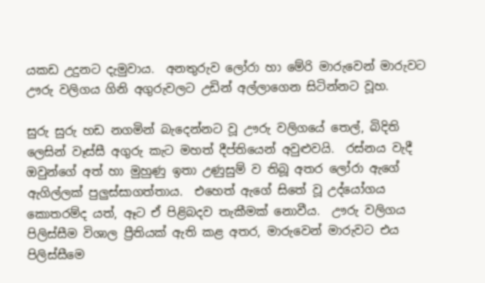යකඩ උදුනට දැමුවාය.  අනතුරුව ලෝරා හා මේරි මාරුවෙන් මාරුවට ඌරු වලිගය ගිනි අගුරුවලට උඩින් අල්ලාගෙන සිටින්නට වූහ.

සුරු සුරු හඩ නගමින් බැදෙන්නට වූ ඌරු වලිගයේ තෙල්, බිදිති ලෙසින් වෑස්සී අගුරු කැට මහත් දීප්තියෙන් අවුළුවයි.  රස්නය වැදී ඔවුන්ගේ අත් හා මුහුණු ඉතා උණුසුම් ව තිබූ අතර ලෝරා ඇගේ ඇගිල්ලක් පුලුස්සාගත්තාය.  එහෙත් ඇගේ සිතේ වූ උද්යෝගය කොතරම්ද යත්, ඈට ඒ පිළිබදව තැකීමක් නොවීය.  ඌරු වලිගය පිලිස්සීම විශාල ප්‍රීතියක් ඇති කළ අතර, මාරුවෙන් මාරුවට එය පිලිස්සීමෙ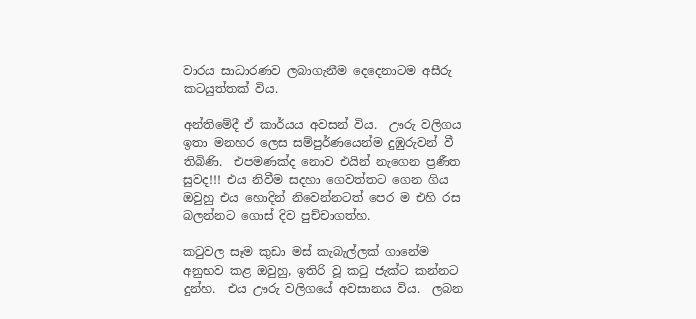වාරය සාධාරණව ලබාගැනීම දෙදෙනාටම අසීරු කටයුත්තක් විය.

අන්තිමේදී ඒ කාර්යය අවසන් විය.  ඌරු වලිගය ඉතා මනහර ලෙස සම්පුර්ණයෙන්ම දුඹුරුවන් වී තිබිණි.  එපමණක්ද නොව එයින් නැගෙන ප්‍රණීත සුවද!!! එය නිවීම සදහා ගෙවත්තට ගෙන ගිය ඔවුහු එය හොදින් නිවෙන්නටත් පෙර ම එහි රස බලන්නට ගොස් දිව පුච්චාගත්හ.

කටුවල සෑම කුඩා මස් කැබැල්ලක් ගානේම අනුභව කළ ඔවුහු, ඉතිරි වූ කටු ජැක්ට කන්නට දුන්හ.  එය ඌරු වලිගයේ අවසානය විය.  ලබන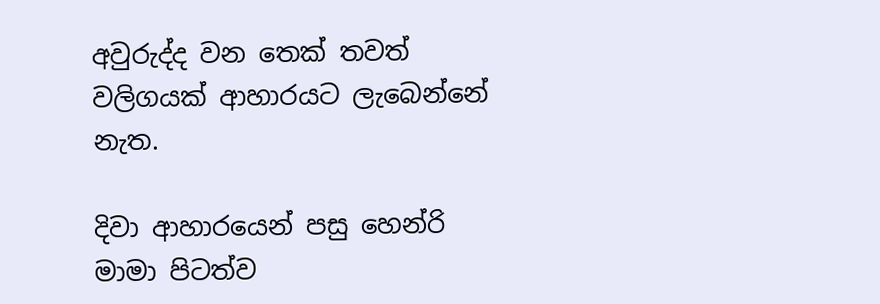අවුරුද්ද වන තෙක් තවත් වලිගයක් ආහාරයට ලැබෙන්නේ නැත.

දිවා ආහාරයෙන් පසු හෙන්රි මාමා පිටත්ව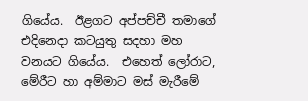ගියේය.  ඊළගට අප්පච්චී තමාගේ එදිනෙදා කටයුතු සදහා මහ වනයට ගියේය.  එහෙත් ලෝරාට, මේරීට හා අම්මාට මස් මැරීමේ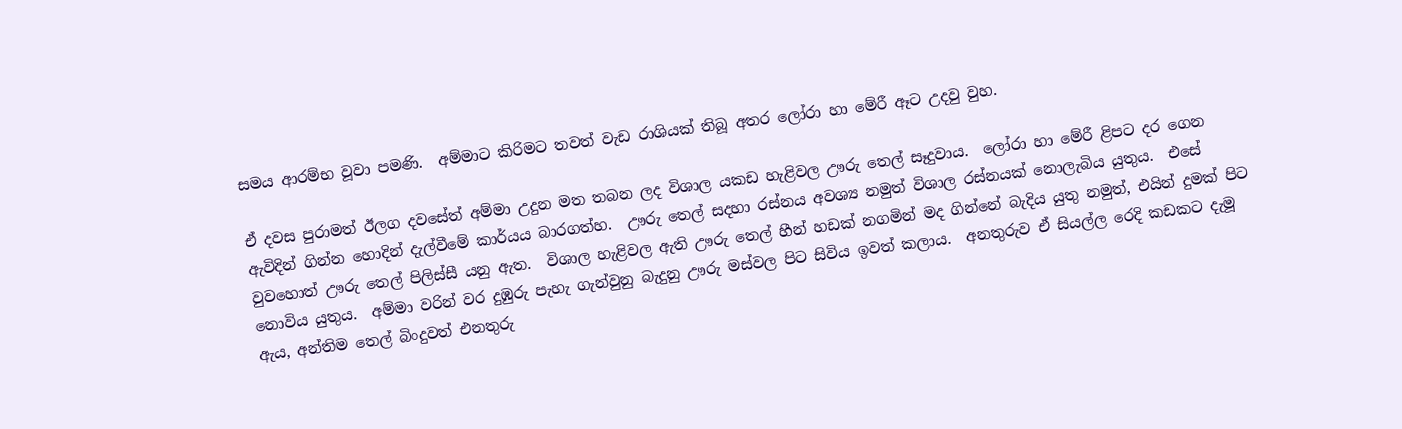සමය ආරම්භ වූවා පමණි.  අම්මාට කිරිමට තවත් වැඩ රාශියක් තිබූ අතර ලෝරා හා මේරී ඈට උදවු වුහ.

ඒ දවස පුරාමත් ඊලග දවසේත් අම්මා උදුන මත තබන ලද විශාල යකඩ හැළිවල ඌරු තෙල් සෑදුවාය.  ලෝරා හා මේරී ළිපට දර ගෙන ඇවිදින් ගින්න හොදින් දැල්වීමේ කාර්යය බාරගත්හ.  ඌරු තෙල් සදහා රස්නය අවශ්‍ය නමුත් විශාල රස්නයක් නොලැබිය යුතුය.  එසේ වුවහොත් ඌරු තෙල් පිලිස්සී යනු ඇත.  විශාල හැළිවල ඇති ඌරු තෙල් හීන් හඩක් නගමින් මද ගින්නේ බැදිය යුතු නමුත්, එයින් දුමක් පිට නොවිය යුතුය.  අම්මා වරින් වර දුඹුරු පැහැ ගැන්වුනු බැදුනු ඌරු මස්වල පිට සිවිය ඉවත් කලාය.  අනතුරුව ඒ සියල්ල රෙදි කඩකට දැමූ ඇය, අන්තිම තෙල් බිංදුවත් එනතුරු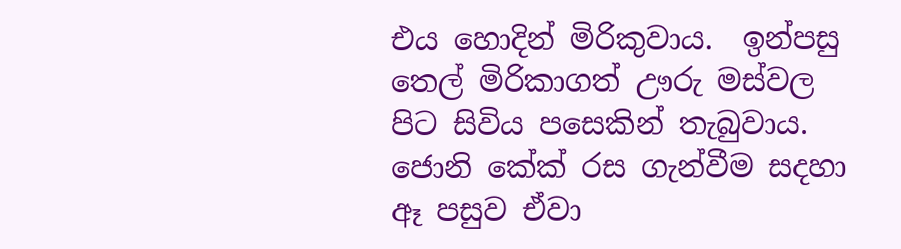එය හොදින් මිරිකුවාය.  ඉන්පසු තෙල් මිරිකාගත් ඌරු මස්වල පිට සිවිය පසෙකින් තැබුවාය.  ජොනි කේක් රස ගැන්වීම සදහා ඈ පසුව ඒවා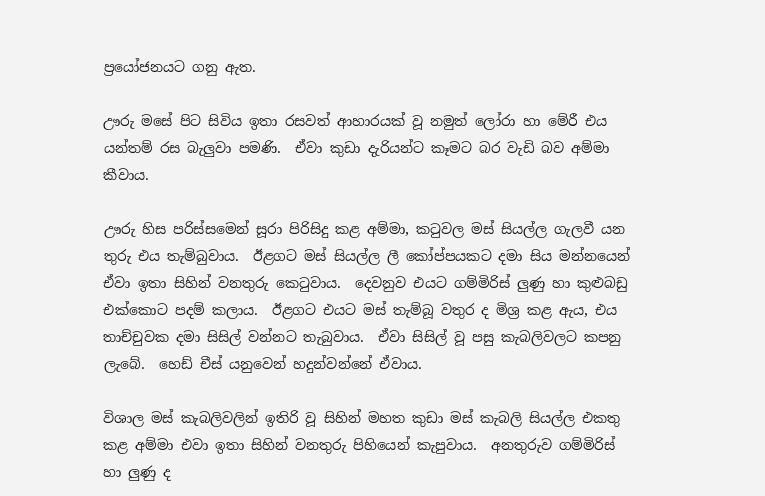ප්‍රයෝජනයට ගනු ඇත.

ඌරු මසේ පිට සිවිය ඉතා රසවත් ආහාරයක් වූ නමුත් ලෝරා හා මේරී එය යන්තම් රස බැලුවා පමණි.  ඒවා කුඩා දැරියන්ට කෑමට බර වැඩි බව අම්මා කීවාය.

ඌරු හිස පරිස්සමෙන් සූරා පිරිසිදු කළ අම්මා, කටුවල මස් සියල්ල ගැලවී යන තුරු එය තැම්බුවාය.  ඊළගට මස් සියල්ල ලී කෝප්පයකට දමා සිය මන්නයෙන් ඒවා ඉතා සිහින් වනතුරු කෙටුවාය.  දෙවනුව එයට ගම්මිරිස් ලුණු හා කුළුබඩු එක්කොට පදම් කලාය.  ඊළගට එයට මස් තැම්බූ වතුර ද මිශ්‍ර කළ ඇය, එය තාච්චුවක දමා සිසිල් වන්නට තැබුවාය.  ඒවා සිසිල් වූ පසු කැබලිවලට කපනු ලැබේ.  හෙඩ් චීස් යනුවෙන් හදුන්වන්නේ ඒවාය.

විශාල මස් කැබලිවලින් ඉතිරි වූ සිහින් මහත කුඩා මස් කැබලි සියල්ල එකතු කළ අම්මා එවා ඉතා සිහින් වනතුරු පිහියෙන් කැපුවාය.  අනතුරුව ගම්මිරිස් හා ලුණු ද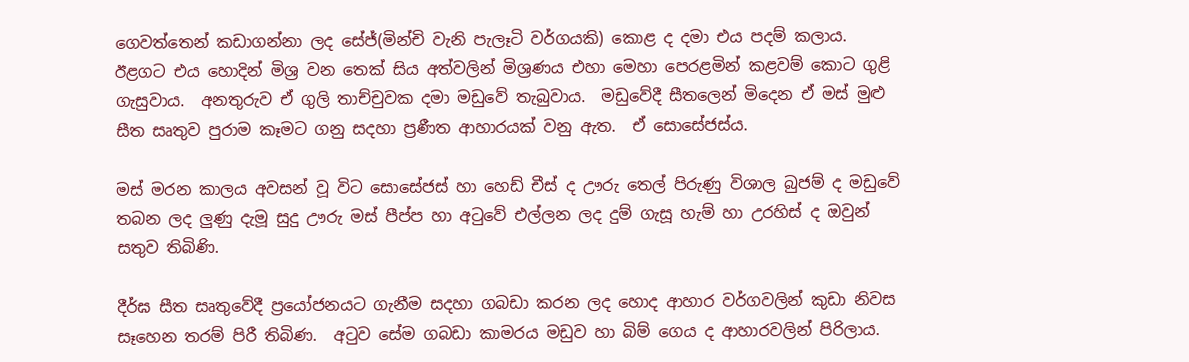ගෙවත්තෙන් කඩාගන්නා ලද සේජ්(මින්චි වැනි පැලෑටි වර්ගයකි) කොළ ද දමා එය පදම් කලාය.  ඊළගට එය හොදින් මිශ්‍ර වන තෙක් සිය අත්වලින් මිශ්‍රණය එහා මෙහා පෙරළමින් කළවම් කොට ගුළි ගැසුවාය.  අනතුරුව ඒ ගුලි තාච්චුවක දමා මඩුවේ තැබුවාය.  මඩුවේදී සීතලෙන් මිදෙන ඒ මස් මුළු සීත සෘතුව පුරාම කෑමට ගනු සදහා ප්‍රණීත ආහාරයක් වනු ඇත.  ඒ සොසේජස්ය.

මස් මරන කාලය අවසන් වූ විට සොසේජස් හා හෙඩ් චීස් ද ඌරු තෙල් පිරුණු විශාල බුජම් ද මඩුවේ තබන ලද ලුණු දැමූ සුදු ඌරු මස් පීප්ප හා අටුවේ එල්ලන ලද දුම් ගැසූ හැම් හා උරහිස් ද ඔවුන් සතුව තිබිණි.

දීර්ඝ සීත සෘතුවේදී ප්‍රයෝජනයට ගැනීම සදහා ගබඩා කරන ලද හොද ආහාර වර්ගවලින් කුඩා නිවස සෑහෙන තරම් පිරී තිබිණ.  අටුව සේම ගබඩා කාමරය මඩුව හා බිම් ගෙය ද ආහාරවලින් පිරිලාය.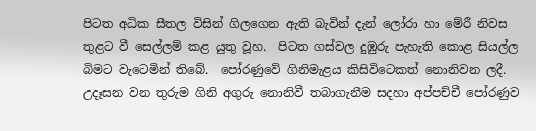පිටත අධික සීතල විසින් ගිලගෙන ඇති බැවින් දැන් ලෝරා හා මේරී නිවස තුළට වී සෙල්ලම් කළ යුතු වූහ.  පිටත ගස්වල දුඹුරු පැහැති කොළ සියල්ල බිමට වැටෙමින් තිබේ.  පෝරණුවේ ගිනිමැළය කිසිවිටෙකත් නොනිවන ලදී.  උදෑසන වන තුරුම ගිනි අගුරු නොනිවී තබාගැනීම සදහා අප්පච්චී පෝරණුව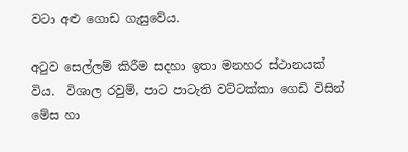වටා අළු ගොඩ ගැසුවේය.

අටුව සෙල්ලම් කිරීම සදහා ඉතා මනහර ස්ථානයක් විය.  විශාල රවුම්, පාට පාටැති වට්ටක්කා ගෙඩි විසින් මේස හා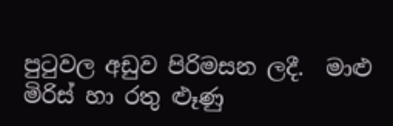පුටුවල අඩුව පිරිමසන ලදී.  මාළු මිරිස් හා රතු ළූණු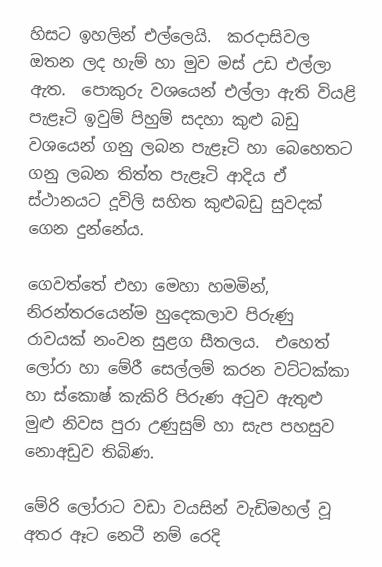හිසට ඉහලින් එල්ලෙයි.  කරදාසිවල ඔතන ලද හැම් හා මුව මස් උඩ එල්ලා ඇත.  පොකුරු වශයෙන් එල්ලා ඇති වියළි පැළෑටි ඉවුම් පිහුම් සදහා කුළු බඩු වශයෙන් ගනු ලබන පැළෑටි හා බෙහෙතට ගනු ලබන තිත්ත පැළෑටි ආදිය ඒ ස්ථානයට දූවිලි සහිත කුළුබඩු සුවදක් ගෙන දුන්නේය.

ගෙවත්තේ එහා මෙහා හමමින්, නිරන්තරයෙන්ම හුදෙකලාව පිරුණු රාවයක් නංවන සුළග සීතලය.  එහෙත් ලෝරා හා මේරී සෙල්ලම් කරන වට්ටක්කා හා ස්කොෂ් කැකිරි පිරුණ අටුව ඇතුළු මුළු නිවස පුරා උණුසුම් හා සැප පහසුව නොඅඩුව තිබිණ.

මේරි ලෝරාට වඩා වයසින් වැඩිමහල් වූ අතර ඈට නෙටී නම් රෙදි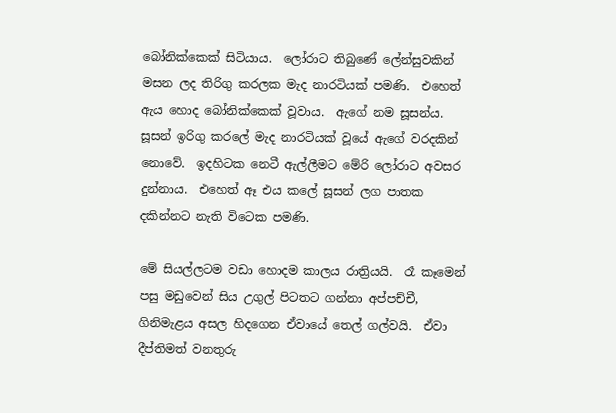බෝනික්කෙක් සිටියාය.  ලෝරාට තිබුණේ ලේන්සුවකින් මසන ලද තිරිගු කරලක මැද නාරටියක් පමණි.  එහෙත් ඇය හොද බෝනික්කෙක් වූවාය.  ඇගේ නම සූසන්ය.  සූසන් ඉරිගු කරලේ මැද නාරටියක් වූයේ ඇගේ වරදකින් නොවේ.  ඉදහිටක නෙටී ඇල්ලීමට මේරි ලෝරාට අවසර දුන්නාය.  එහෙත් ඈ එය කලේ සූසන් ලග පාතක දකින්නට නැති විටෙක පමණි.

මේ සියල්ලටම වඩා හොදම කාලය රාත්‍රියයි.  රෑ කෑමෙන් පසු මඩුවෙන් සිය උගුල් පිටතට ගන්නා අප්පච්චී, ගිනිමැළය අසල හිදගෙන ඒවායේ තෙල් ගල්වයි.  ඒවා දීප්තිමත් වනතුරු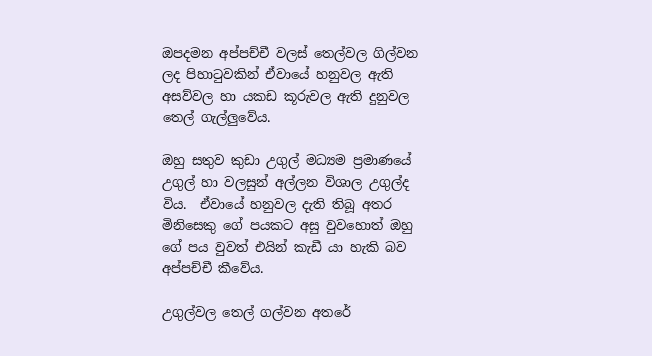ඔපදමන අප්පච්චී වලස් තෙල්වල ගිල්වන ලද පිහාටුවකින් ඒවායේ හනුවල ඇති අසව්වල හා යකඩ කූරුවල ඇති දුනුවල තෙල් ගැල්ලුවේය.

ඔහු සතුව කුඩා උගුල් මධ්‍යම ප්‍රමාණයේ උගුල් හා වලසුන් අල්ලන විශාල උගුල්ද විය.  ඒවායේ හනුවල දැති තිබූ අතර මිනිසෙකු ගේ පයකට අසු වුවහොත් ඔහු ගේ පය වුවත් එයින් කැඩී යා හැකි බව අප්පච්චී කීවේය.

උගුල්වල තෙල් ගල්වන අතරේ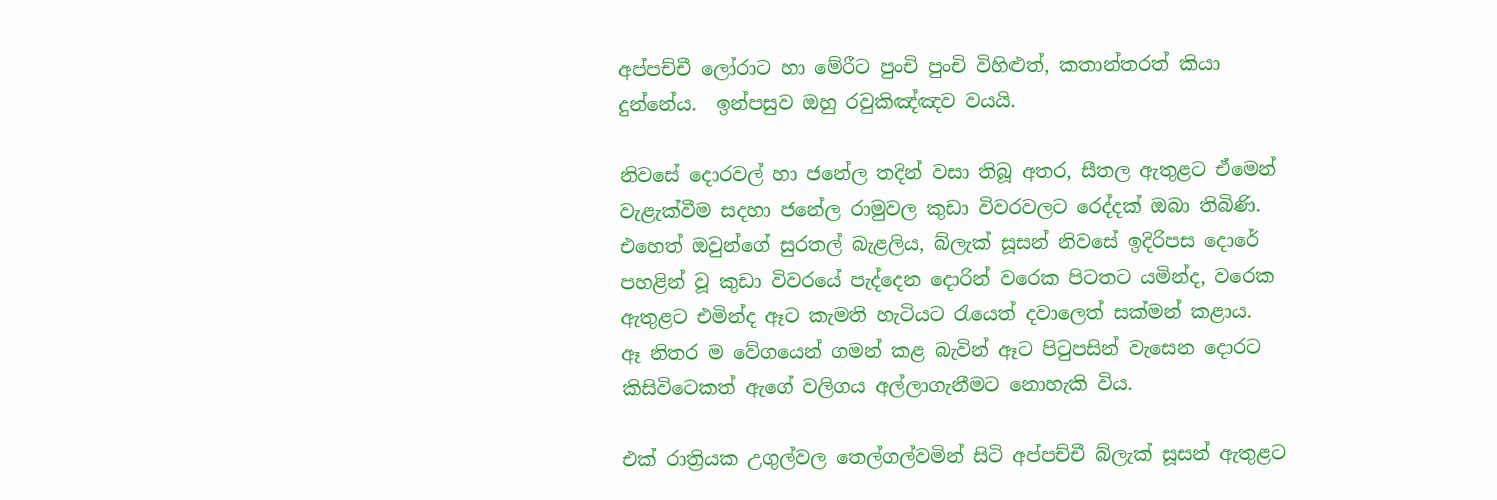අප්පච්චී ලෝරාට හා මේරීට පුංචි පුංචි විහිළුත්, කතාන්තරත් කියා දුන්නේය.  ඉන්පසුව ඔහු රවුකිඤ්ඤව වයයි.

නිවසේ දොරවල් හා ජනේල තදින් වසා තිබූ අතර, සීතල ඇතුළට ඒමෙන් වැළැක්වීම සදහා ජනේල රාමුවල කුඩා විවරවලට රෙද්දක් ඔබා තිබිණි.  එහෙත් ඔවුන්ගේ සුරතල් බැළලිය, බ්ලැක් සූසන් නිවසේ ඉදිරිපස දොරේ පහළින් වූ කුඩා විවරයේ පැද්දෙන දොරින් වරෙක පිටතට යමින්ද, වරෙක ඇතුළට එමින්ද ඈට කැමති හැටියට රැයෙත් දවාලෙත් සක්මන් කළාය.  ඈ නිතර ම වේගයෙන් ගමන් කළ බැවින් ඈට පිටුපසින් වැසෙන දොරට කිසිවිටෙකත් ඇගේ වලිගය අල්ලාගැනීමට නොහැකි විය.

එක් රාත්‍රියක උගුල්වල තෙල්ගල්වමින් සිටි අප්පච්චී බ්ලැක් සූසන් ඇතුළට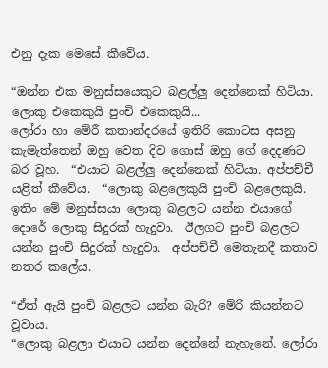එනු දැක මෙසේ කීවේය.

“ඔන්න එක මනුස්සයෙකුට බළල්ලු දෙන්නෙක් හිටියා.  ලොකු එකෙකුයි පුංචි එකෙකුයි...
ලෝරා හා මේරී කතාන්දරයේ ඉතිරි කොටස අසනු කැමැත්තෙන් ඔහු වෙත දිව ගොස් ඔහු ගේ දෙදණට බර වූහ.  “එයාට බළල්ලු දෙන්නෙක් හිටියා. අප්පච්චී යළිත් කීවේය.  “ලොකු බළලෙකුයි පුංචි බළලෙකුයි.  ඉතිං මේ මනුස්සයා ලොකු බළලට යන්න එයාගේ දොරේ ලොකු සිදුරක් හැදුවා.  ඊලගට පුංචි බළලට යන්න පුංචි සිදුරක් හැදුවා.  අප්පච්චී මෙතැනදී කතාව නතර කලේය.

“ඒත් ඇයි පුංචි බළලට යන්න බැරි? මේරි කියන්නට වූවාය.
“ලොකු බළලා එයාට යන්න දෙන්නේ නැහැනේ. ලෝරා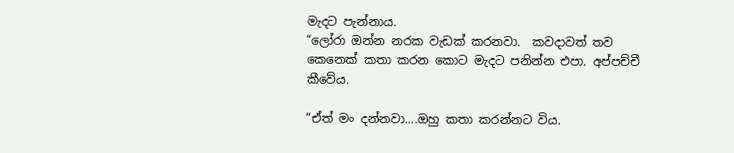මැදට පැන්නාය.
“ලෝරා ඔන්න නරක වැඩක් කරනවා.  කවදාවත් තව කෙනෙක් කතා කරන කොට මැදට පනින්න එපා. අප්පච්චී කීවේය.

“ඒත් මං දන්නවා....ඔහු කතා කරන්නට විය.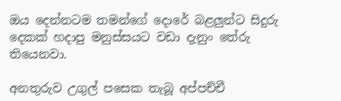ඔය දෙන්නටම තමන්ගේ දොරේ බළලුන්ට සිදුරු දෙකක් හදාපු මනුස්සයට වඩා දැනුං තේරු තියෙනවා.

අනතුරුව උගුල් පසෙක තැබූ අප්පච්චී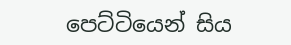පෙට්ටියෙන් සිය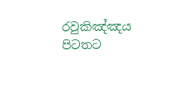රවුකිඤ්ඤය පිටතට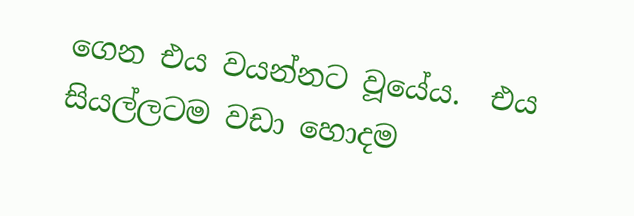ගෙන එය වයන්නට වූයේය.  එය සියල්ලටම වඩා හොදම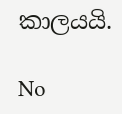කාලයයි.

No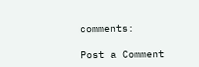comments:

Post a Comment